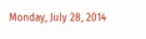Monday, July 28, 2014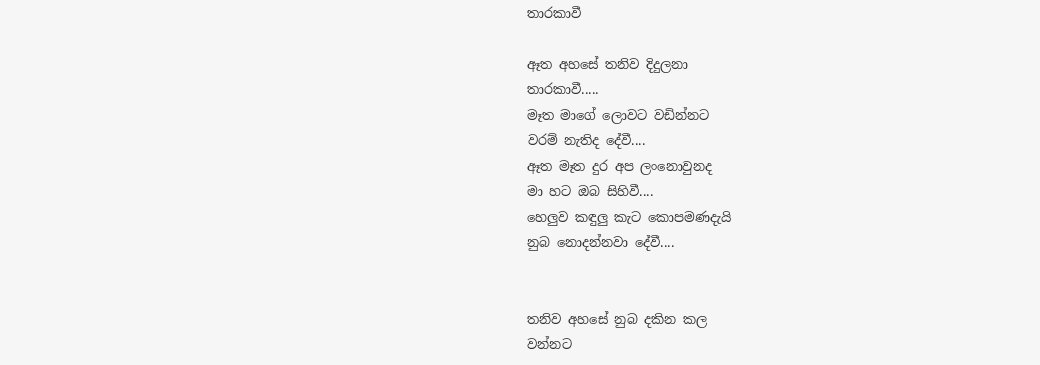තාරකාවී

ඈත අහසේ තනිව දිදුලනා
තාරකාවී.....
මෑත මාගේ ලොවට වඩින්නට
වරම් නැතිද දේවී....
ඈත මෑත දුර අප ලංනොවුනද
මා හට ඔබ සිහිවී....
හෙලුව කඳුලු කැට කොපමණදැයි
නුබ නොදන්නවා දේවී....


තනිව අහසේ නුබ දකින කල
වන්නට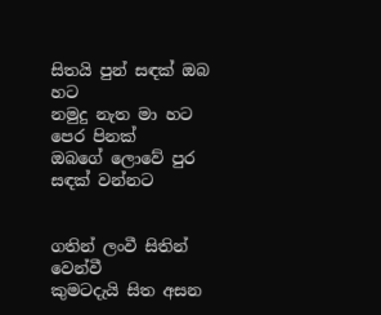සිතයි පුන් සඳක් ඔබ හට
නමුදු නැත මා හට පෙර පිනක්
ඔබගේ ලොවේ පුර සඳක් වන්නට


ගතින් ලංවී සිතින් වෙන්වී
කුමටදැයි සිත අසන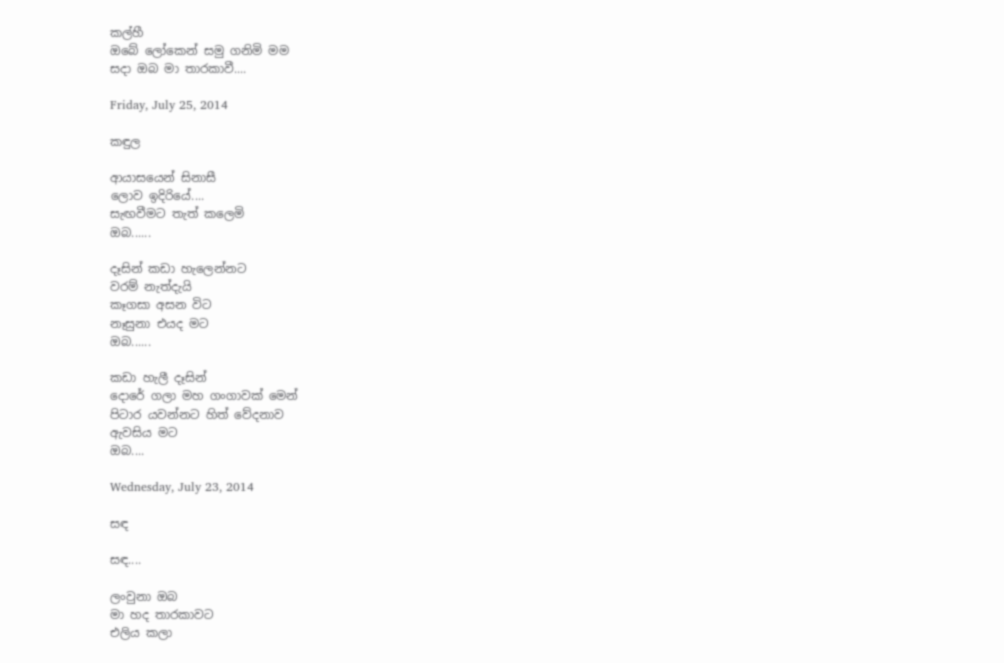කල්හී
ඔබේ ලෝකෙන් සමු ගනිමි මම
සදා ඔබ මා තාරකාවී....

Friday, July 25, 2014

කඳුල

ආයාසයෙන් සිනාසී
ලොව ඉදිරියේ....
සැඟවීමට තැත් කලෙමි
ඔබ......

දෑසින් කඩා හැලෙන්නට
වරම් නැත්දැයි
කෑගසා අසන විට
නෑසුනා එයද මට
ඔබ......

කඩා හැලී දෑසින්
දොරේ ගලා මහ ගංගාවක් මෙන්
පිටාර යවන්නට හිත් වේදනාව
ඇවසිය මට
ඔබ....

Wednesday, July 23, 2014

සඳ

සඳ....

ලංවුනා ඔබ
මා හද තාරකාවට
එලිය කලා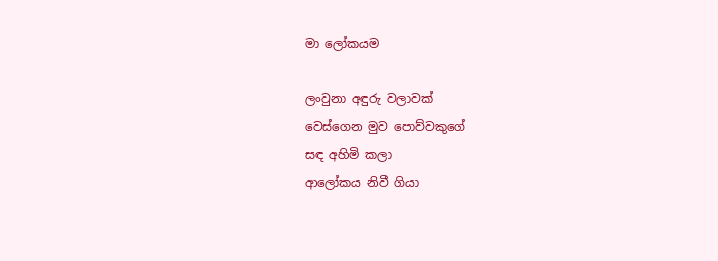මා ලෝකයම

ලංවුනා අඳුරු වලාවක්
වෙස්ගෙන මුව පොව්වකුගේ
සඳ අහිමි කලා
ආලෝකය නිවී ගියා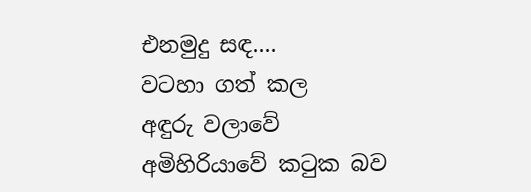එනමුදු සඳ....
වටහා ගත් කල
අඳුරු වලාවේ
අමිහිරියාවේ කටුක බව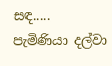සඳ.....
පැමිණියා දල්වා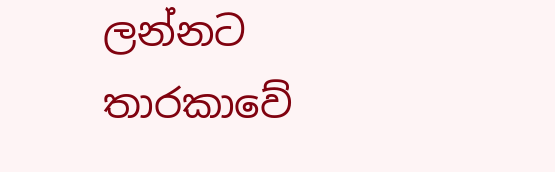ලන්නට
තාරකාවේ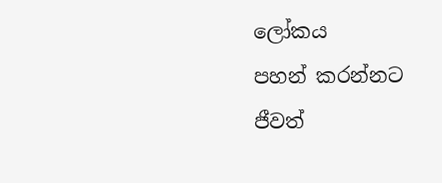ලෝකය
පහන් කරන්නට
ජීවත්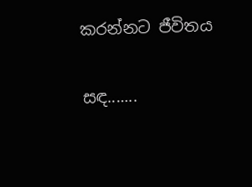කරන්නට ජීවිතය

සඳ.......